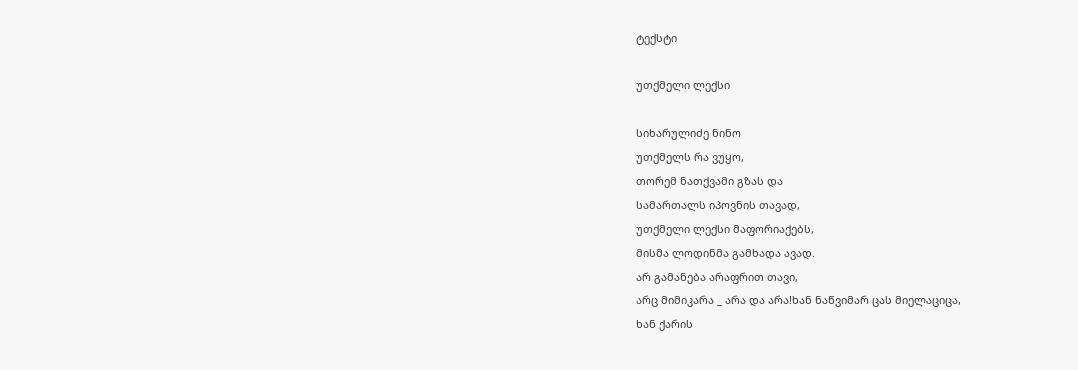ტექსტი

უთქმელი ლექსი

სიხარულიძე ნინო
უთქმელს რა ვუყო,
თორემ ნათქვამი გზას და
სამართალს იპოვნის თავად,
უთქმელი ლექსი მაფორიაქებს,
მისმა ლოდინმა გამხადა ავად.
არ გამანება არაფრით თავი,
არც მიმიკარა _ არა და არა!ხან ნაწვიმარ ცას მიელაციცა,
ხან ქარის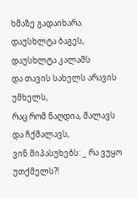ხმაზე გადაიხარა.
დაუსხლტა ბაგეს, დაუსხლტა კალამს
და თავის სახელს არავის უმხელს,
რაც რომ ნაღდია, მალავს და ჩქმალავს,
ვინ მიპასუხებს: _ რა ვუყო უთქმელს?!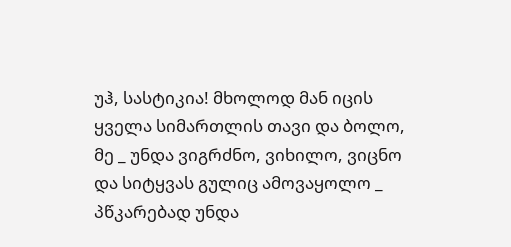უჰ, სასტიკია! მხოლოდ მან იცის
ყველა სიმართლის თავი და ბოლო,
მე _ უნდა ვიგრძნო, ვიხილო, ვიცნო
და სიტყვას გულიც ამოვაყოლო _
პწკარებად უნდა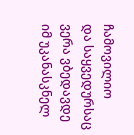ჩამოვილიო
და საყვედურსაც ვერა ვბედავდე
იმ უკანასკნელ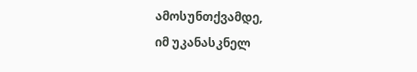ამოსუნთქვამდე,
იმ უკანასკნელ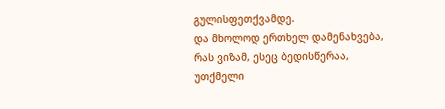გულისფეთქვამდე.
და მხოლოდ ერთხელ დამენახვება,
რას ვიზამ, ესეც ბედისწერაა,
უთქმელი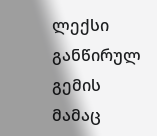ლექსი განწირულ გემის
მამაც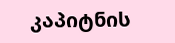კაპიტნის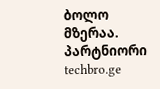ბოლო მზერაა.
პარტნიორი techbro.ge